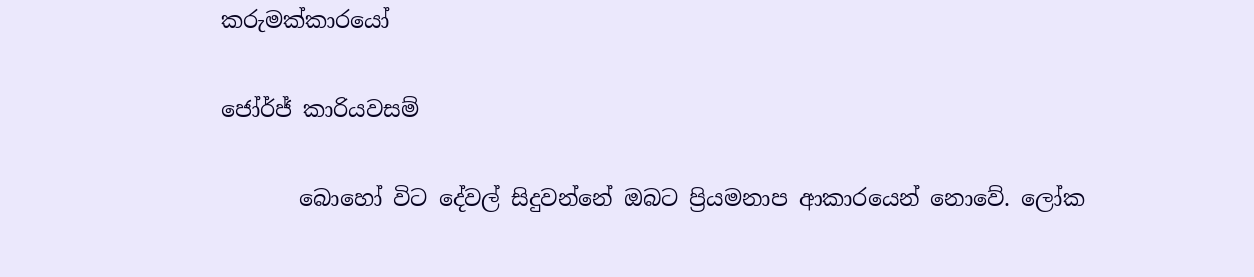කරුමක්කාරයෝ

ජෝර්ජ් කාරියවසම්

       බොහෝ විට දේවල් සිදුවන්නේ ඔබට ප්‍රියමනාප ආකාරයෙන් නොවේ. ලෝක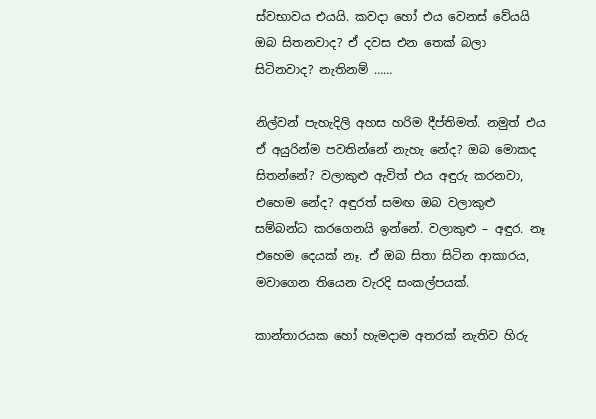ස්වභාවය එයයි. කවදා හෝ එය වෙනස් වේයයි ඔබ සිතනවාද? ඒ දවස එන තෙක් බලා සිටිනවාද? නැතිනම් ……

නිල්වන් පැහැදිලි අහස හරිම දීප්තිමත්. නමුත් එය ඒ අයුරින්ම පවතින්නේ නැහැ නේද? ඔබ මොකද සිතන්නේ? වලාකුළු ඇවිත් එය අඳුරු කරනවා, එහෙම නේද? අඳුරත් සමඟ ඔබ වලාකුළු සම්බන්ධ කරගෙනයි ඉන්නේ. වලාකුළු – අඳුර. නෑ එහෙම දෙයක් නෑ. ඒ ඔබ සිතා සිටින ආකාරය, මවාගෙන තියෙන වැරදි සංකල්පයක්.

කාන්තාරයක හෝ හැමදාම අතරක් නැතිව හිරු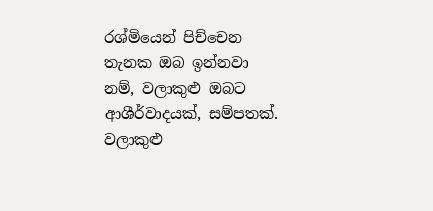රශ්මියෙන් පිච්චෙන තැනක ඔබ ඉන්නවා නම්, වලාකුළු ඔබට ආශීර්වාදයක්, සම්පතක්. වලාකුළු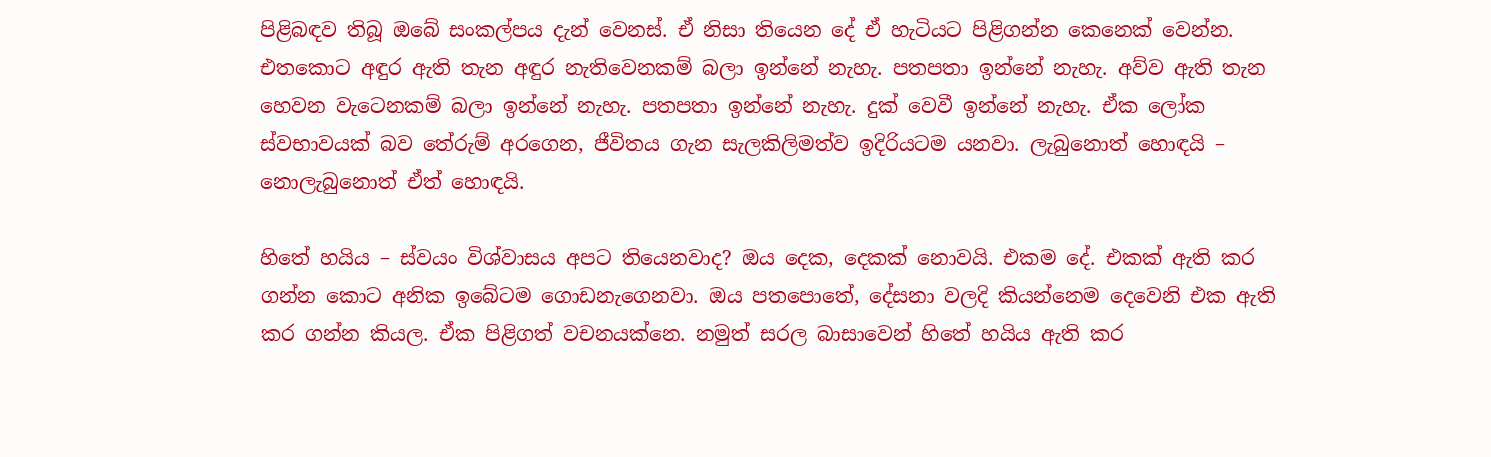පිළිබඳව තිබූ ඔබේ සංකල්පය දැන් වෙනස්. ඒ නිසා තියෙන දේ ඒ හැටියට පිළිගන්න කෙනෙක් වෙන්න. එතකොට අඳුර ඇති තැන අඳුර නැතිවෙනකම් බලා ඉන්නේ නැහැ. පතපතා ඉන්නේ නැහැ. අව්ව ඇති තැන හෙවන වැටෙනකම් බලා ඉන්නේ නැහැ. පතපතා ඉන්නේ නැහැ. දුක් වෙවී ඉන්නේ නැහැ. ඒක ලෝක ස්වභාවයක් බව තේරුම් අරගෙන, ජීවිතය ගැන සැලකිලිමත්ව ඉදිරියටම යනවා. ලැබුනොත් හොඳයි – නොලැබුනොත් ඒත් හොඳයි.

හිතේ හයිය – ස්වයං විශ්වාසය අපට තියෙනවාද? ඔය දෙක, දෙකක් නොවයි. එකම දේ. එකක් ඇති කර ගන්න කොට අනික ඉබේටම ගොඩනැගෙනවා. ඔය ‍පතපොතේ, දේසනා වලදි කියන්නෙම දෙවෙනි එක ඇති කර ගන්න කියල. ඒක පිළිගත් වචනයක්නෙ. නමුත් සරල බාසාවෙන් හිතේ හයිය ඇති කර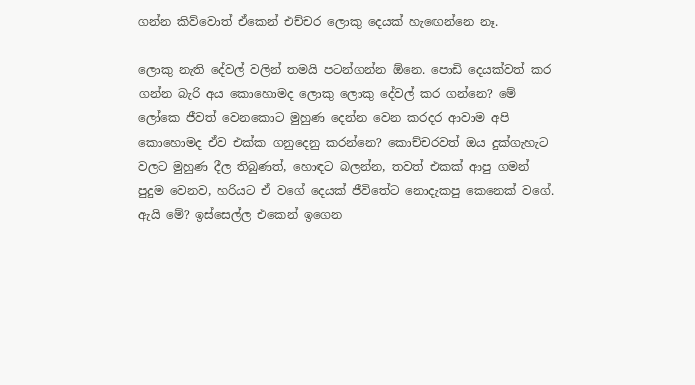ගන්න කිව්වොත් ඒකෙන් එච්චර ලොකු දෙයක් හැ‍ඟෙන්නෙ නෑ.

ලොකු නැති දේවල් වලින් තමයි පටන්ගන්න ඕනෙ. පොඩි දෙයක්වත් කර ගන්න බැරි අය කොහොමද ලොකු ලොකු දේවල් කර ගන්නෙ? මේ ලෝකෙ ජීවත් වෙනකොට මුහුණ දෙන්න වෙන කරදර ආවාම අපි කොහොමද ඒව එක්ක ගනුදෙනු කරන්නෙ? කොච්චරවත් ඔය දුක්ගැහැට වලට මුහුණ දීල තිබුණත්, හොඳට බලන්න, තවත් එකක් ආපු ගමන් පුදුම වෙනව, හරියට ඒ වගේ දෙයක් ජීවිතේට නොදැකපු කෙනෙක් වගේ. ඇයි මේ? ඉස්සෙල්ල එකෙන් ඉගෙන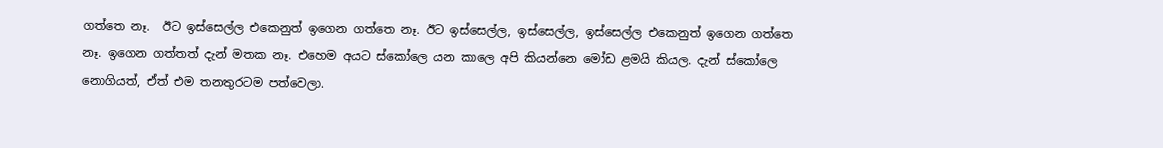ගත්තෙ නෑ.  ඊට ඉස්සෙල්ල එකෙනුත් ඉගෙන ගත්තෙ නෑ. ඊට ඉස්සෙල්ල, ඉස්සෙල්ල, ඉස්සෙල්ල එකෙනුත් ඉගෙන ගත්තෙ නෑ. ඉගෙන ගත්තත් දැන් මතක නෑ. එහෙම අයට ස්කෝලෙ යන කාලෙ අපි කියන්නෙ මෝඩ ළමයි කියල. දැන් ස්කෝලෙ නොගියත්, ඒත් එම තනතුරටම පත්වෙලා.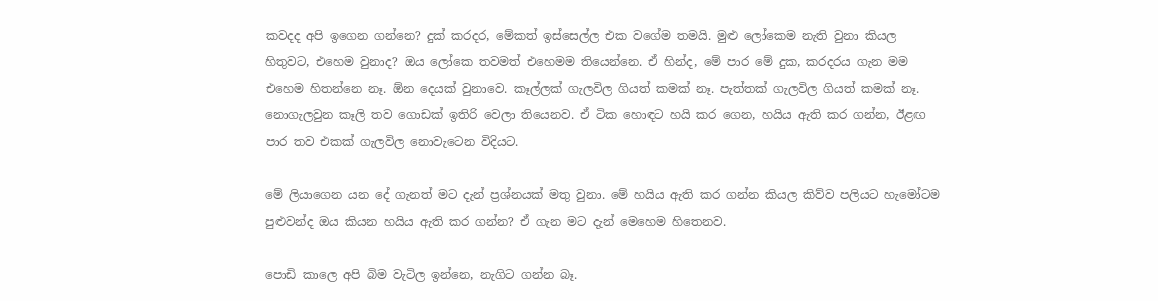කවදද අපි ඉගෙන ගන්නෙ? දුක් කරදර, මේකත් ඉස්සෙල්ල එක වගේම තමයි. මුළු ලෝකෙම නැති වුනා කියල හිතුවට, එහෙම වුනාද? ඔය ලෝකෙ තවමත් එහෙමම තියෙන්නෙ. ඒ හින්ද, මේ පාර මේ දුක, කරදරය ගැන මම එහෙම හිතන්නෙ නෑ. ඕන දෙයක් වුනාවෙ. කෑල්ලක් ගැලවිල ගියත් කමක් නෑ. පැත්තක් ගැලවිල ගියත් කමක් නෑ. නොගැලවුන කෑලි තව ගොඩක් ඉතිරි වෙලා තියෙනව. ඒ ටික හොඳට හයි කර ගෙන, හයිය ඇති කර ගන්න, ඊළඟ පාර තව එකක් ගැලවිල නොවැටෙන විදියට.

මේ ලියාගෙන යන දේ ගැනත් මට දැන් ප්‍රශ්නයක් මතු වුනා. මේ හයිය ඇති කර ගන්න කියල කිව්ව පලියට හැමෝටම පුළුවන්ද ඔය කියන හයිය ඇති කර ගන්න? ඒ ගැන මට දැන් මෙහෙම හිතෙනව.

පොඩි කාලෙ අපි බිම වැටිල ඉන්නෙ, නැගිට ගන්න බෑ.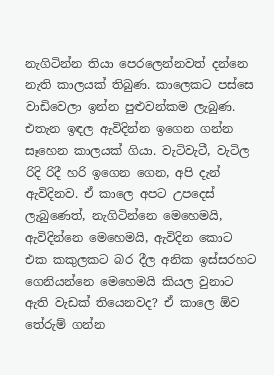නැගිටින්න තියා පෙරලෙන්නවත් දන්නෙ නැති කාලයක් තිබුණ. කාලෙකට පස්සෙ වාඩිවෙලා ඉන්න පුළුවන්කම ලැබුණ. එතැන ඉඳල ඇවිදින්න ඉගෙන ගන්න සෑහෙන කාලයක් ගියා. වැටිවැටී, වැටිල රිදි රිදී හරි ඉගෙන ගෙන, අපි දැන් ඇවිදිනව. ඒ කාලෙ අපට උපදෙස් ලැබුණෙත්, නැගිටින්නෙ මෙහෙමයි, ඇවිදින්නෙ මෙහෙමයි, ඇවිදින කොට එක කකුලකට බර දීල අනික ඉස්සරහට ගෙනියන්නෙ මෙහෙමයි කියල වුනාට ඇති වැඩක් තියෙනවද? ඒ කාලෙ ඕව තේරුම් ගන්න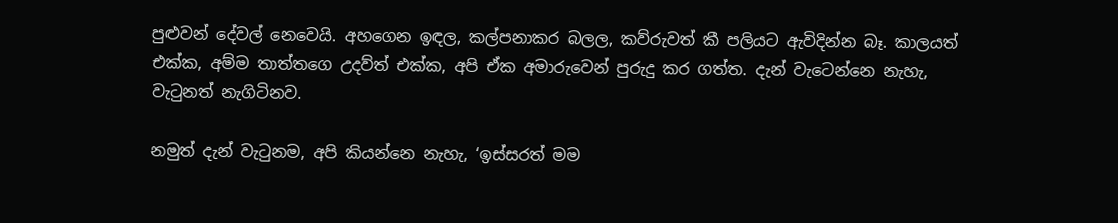පුළුවන් දේවල් නෙවෙයි. අහගෙන ඉඳල, කල්පනාකර බලල, කව්රුවත් කී පලියට ඇවිදින්න බෑ. කාලයත් එක්ක, අම්ම තාත්තගෙ උදව්ත් එක්ක, අපි ඒක අමාරුවෙන් පුරුදු කර ගත්ත. දැන් වැටෙන්නෙ නැහැ, වැටුනත් නැගිටිනව.

නමුත් දැන් වැටුනම, අපි කියන්නෙ නැහැ, ‘ඉස්සරත් මම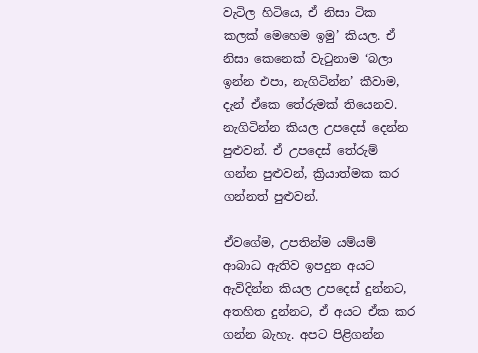වැටිල හිටියෙ, ඒ නිසා ටික කලක් මෙහෙම ඉමු’ කියල. ඒ නිසා කෙනෙක් වැටුනාම ‘බලා ඉන්න එපා, නැගිටින්න’ කීවාම, දැන් ඒකෙ තේරුමක් තියෙනව. නැගිටින්න කියල උපදෙස් දෙන්න පුළුවන්. ඒ උපදෙස් තේරුම් ගන්න පුළුවන්, ක්‍රියාත්මක කර ගන්නත් පුළුවන්.

ඒවගේම, උපතින්ම යම්යම් ආබාධ ඇතිව ඉපදුන අයට ඇවිදින්න කියල උපදෙස් දුන්නට, අතහිත දුන්නට, ඒ අයට ඒක කර ගන්න බැහැ. අපට පිළිගන්න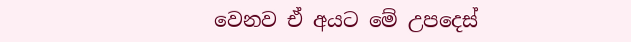වෙනව ඒ අයට මේ උපදෙස්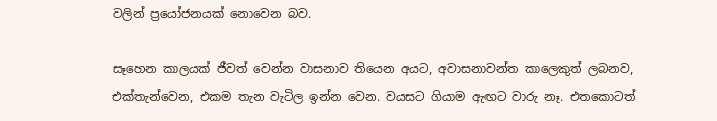වලින් ප්‍රයෝජනයක් නොවෙන බව.

සෑහෙන කාලයක් ජීවත් වෙන්න වාසනාව තියෙන අයට, අවාසනාවන්ත කාලෙකුත් ලබනව, එක්තැන්වෙන, එකම තැන වැටිල ඉන්න වෙන. වයසට ගියාම ඇඟට වාරු නෑ. එතකොටත්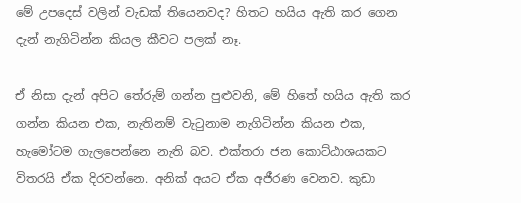මේ උපදෙස් වලින් වැඩක් තියෙනවද? හිතට හයිය ඇති කර ගෙන දැන් නැගිටින්න කියල කීවට පලක් නෑ.

ඒ නිසා දැන් අපිට තේරුම් ගන්න පුළුවනි, මේ හිතේ හයිය ඇති කර ගන්න කියන එක, නැතිනම් වැටුනාම නැගිටින්න කියන එක, හැමෝටම ගැලපෙන්නෙ නැති බව. එක්තරා ජන කොට්ඨාශයකට විතරයි ඒක දිරවන්නෙ. අනික් අයට ඒක අජීරණ වෙනව. කුඩා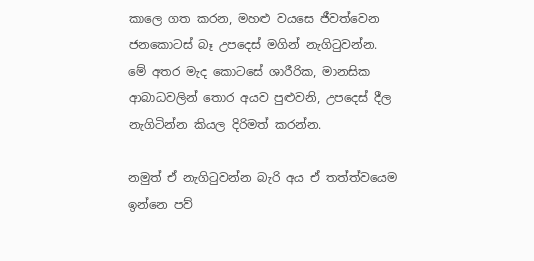කාලෙ ගත කරන, මහළු වයසෙ ජීවත්වෙන ජනකොටස් බෑ උපදෙස් මගින් නැගිටුවන්න. මේ අතර මැද කොටසේ ශාරීරික, මානසික ආබාධවලින් තොර අයව පුළුවනි, උපදෙස් දීල නැගිටින්න කියල දිරිමත් කරන්න.

නමුත් ඒ නැගිටුවන්න බැරි අය ඒ තත්ත්වයෙම ඉන්නෙ පව්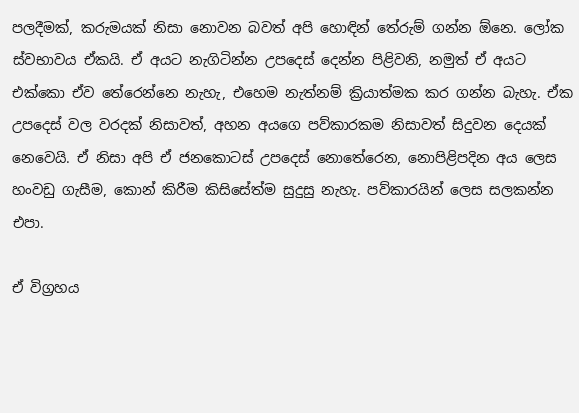පලදීමක්, කරුමයක් නිසා නොවන බවත් අපි හොඳින් තේරුම් ගන්න ඕනෙ. ලෝක ස්වභාවය ඒකයි. ඒ අයට නැගිටින්න උපදෙස් දෙන්න පිළිවනි, නමුත් ඒ අයට එක්කො ඒව තේරෙන්නෙ නැහැ, එහෙම නැත්නම් ක්‍රියාත්මක කර ගන්න බැහැ. ඒක උපදෙස් වල වරදක් නිසාවත්, අහන අයගෙ පව්කාරකම නිසාවත් සිදුවන දෙයක් නෙවෙයි. ඒ නිසා අපි ඒ ජනකොටස් උපදෙස් නොතේරෙන, නොපිළිපදින අය ලෙස හංවඩු ගැසීම, කොන් කිරීම කිසිසේත්ම සුදුසු නැහැ. පව්කාරයින් ලෙස සලකන්න එපා.

ඒ විග්‍රහය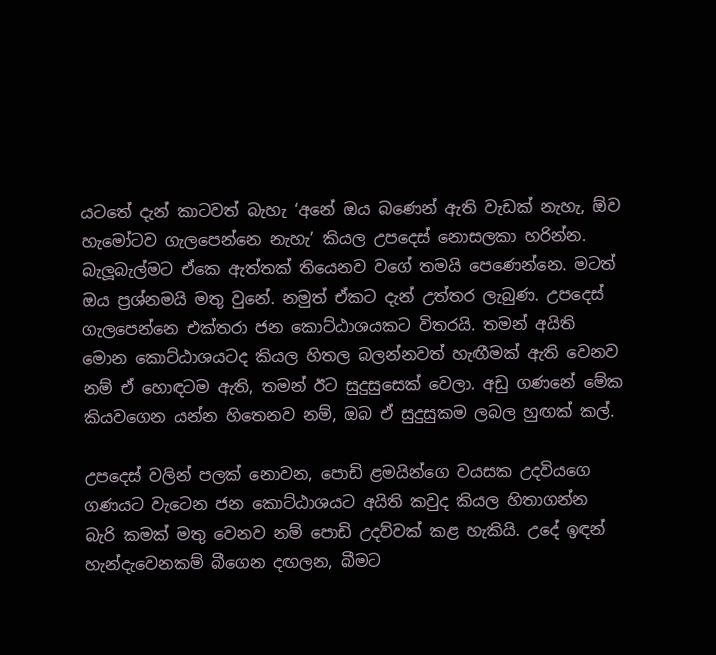යටතේ දැන් කාටවත් බැහැ ‘අනේ ඔය බණෙන් ඇති වැඩක් නැහැ, ඕව හැමෝටව ගැලපෙන්නෙ නැහැ’ කියල උපදෙස් නොසලකා හරින්න. බැලූබැල්මට ඒකෙ ඇත්තක් තියෙනව වගේ තමයි පෙණෙන්නෙ. මටත් ඔය ප්‍රශ්නමයි මතු වුනේ. නමුත් ඒකට දැන් උත්තර ලැබුණ. උපදෙස් ගැලපෙන්නෙ එක්තරා ජන කොට්ඨාශයකට විතරයි. තමන් අයිති මොන කොට්ඨාශයටද කියල හිතල බලන්නවත් හැඟීමක් ඇති වෙනව නම් ඒ හොඳටම ඇති, තමන් ඊට සුදුසුසෙක් වෙලා. අඩු ගණනේ මේක කියවගෙන යන්න හිතෙනව නම්, ඔබ ඒ සුදුසුකම ලබල හුඟක් කල්.

උපදෙස් වලින් පලක් නොවන, පොඩි ළමයින්ගෙ වයසක උදවියගෙ ගණයට වැටෙන ජන ‍කොට්ඨාශයට අයිති කවුද කියල හිතාගන්න බැරි කමක් මතු වෙනව නම් පොඩි උදව්වක් කළ හැකියි. උදේ ඉඳන් හැන්දැවෙනකම් බීගෙන දඟලන, බීමට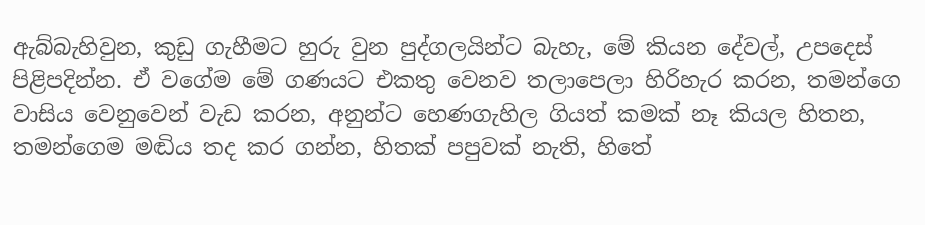ඇබ්බැහිවුන, කුඩු ගැහීමට හුරු වුන පුද්ගලයින්ට බැහැ, මේ කියන දේවල්, උපදෙස් පිළිපදින්න. ඒ වගේම මේ ගණයට එකතු වෙනව තලාපෙලා හිරිහැර කරන, තමන්ගෙ වාසිය වෙනුවෙන් වැඩ කරන, අනුන්ට හෙණගැහිල ගියත් කමක් නෑ කියල හිතන, තමන්ගෙම මඬිය තද කර ගන්න, හිතක් පපුවක් නැති, හිතේ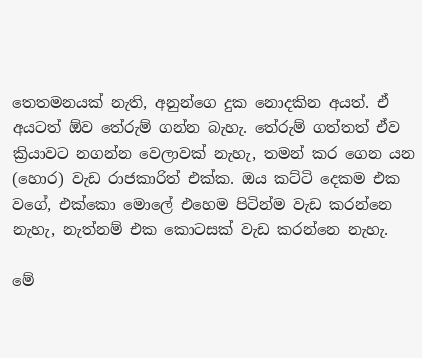තෙතමනයක් නැති, අනුන්ගෙ දුක නොදකින අයත්. ඒ අයටත් ඕව තේරුම් ගන්න බැහැ. තේරුම් ගත්තත් ඒව ක්‍රියාවට නගන්න වෙලාවක් නැහැ, තමන් කර ගෙන යන (හොර) වැඩ රාජකාරිත් එක්ක. ඔය කට්ටි දෙකම එක වගේ, එක්කො මොලේ එහෙම පිටින්ම වැඩ කරන්නෙ නැහැ, නැත්නම් එක කොටසක් වැඩ කරන්නෙ නැහැ.

මේ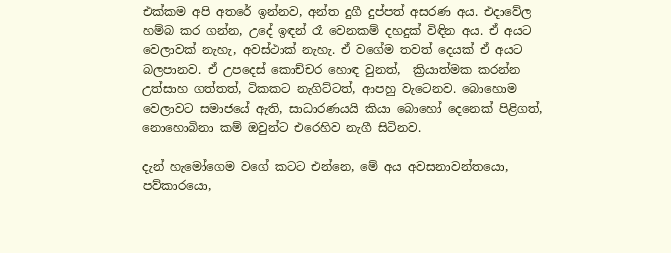එක්කම අපි අතරේ ඉන්නව, අන්ත දුගී දුප්පත් අසරණ අය. එදාවේල හම්බ කර ගන්න, උදේ ඉඳන් රෑ වෙනකම් දහදුක් විඳින අය. ඒ අයට වෙලාවක් නැහැ, අවස්ථාක් නැහැ. ඒ වගේම තවත් දෙයක් ඒ අයට බලපානව. ඒ උපදෙස් කොච්චර හොඳ වුනත්,  ක්‍රියාත්මක කරන්න උත්සාහ ගත්තත්, ටිකකට නැගිට්ටත්, ආපහු වැටෙනව. බොහොම වෙලාවට සමාජයේ ඇති, සාධාරණයයි කියා බොහෝ දෙනෙක් පිළිගත්, නොහොබිනා කම් ඔවුන්ට එරෙහිව නැගී සිටිනව.

දැන් හැමෝගෙම වගේ කටට එන්නෙ, මේ අය අවසනාවන්තයො, පව්කාරයො,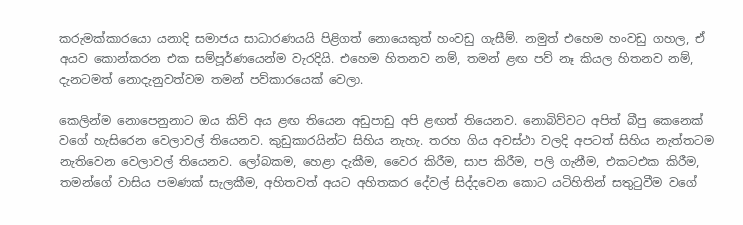කරුමක්කාරයො යනාදි සමාජය සාධාරණයයි පිළිගත් නොයෙකුත් හංවඩු ගැසීම්. නමුත් එහෙම හංවඩු ගහල, ඒ අයව කොන්කරන එක සම්පූර්ණයෙන්ම වැරදියි. එහෙම හිතනව නම්, තමන් ළඟ පව් නෑ කියල හිතනව නම්, දැනටමත් නොදැනුවත්වම තමන් පව්කාරයෙක් වෙලා.

කෙලින්ම නොපෙනුනාට ඔය කිව් අය ළඟ තියෙන අඩුපාඩු අපි ළඟත් තියෙනව. නොබිව්වට අපිත් බීපු කෙනෙක් වගේ හැසිරෙන වෙලාවල් තියෙනව. කුඩුකාරයින්ට සිහිය නැහැ. තරහ ගිය අවස්ථා වලදි අපටත් සිහිය නැත්තටම නැතිවෙන වෙලාවල් තියෙනව. ලෝබකම, හෙළා දැකීම, වෛර කිරීම, සාප කිරීම, පලි ගැනීම, එකටඑක කිරීම, තමන්ගේ වාසිය පමණක් සැලකීම, අහිතවත් අයට අහිතකර දේවල් සිද්දවෙන කොට යටිහිතින් සතුටුවීම වගේ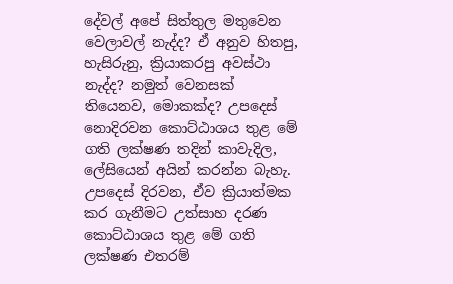දේවල් අපේ සිත්තුල මතුවෙන වෙලාවල් නැද්ද? ඒ අනුව හිතපු, හැසිරුනු, ක්‍රියාකරපු අවස්ථා නැද්ද? නමුත් වෙනසක් තියෙනව, මොකක්ද? උපදෙස් නොදිරවන කොට්ඨාශය තුළ මේ ගති ලක්ෂණ තදින් කාවැදිල, ලේසියෙන් අයින් කරන්න බැහැ. උපදෙස් දිරවන, ඒව ක්‍රියාත්මක කර ගැනීමට උත්සාහ දරණ කොට්ඨාශය තුළ මේ ගති ලක්ෂණ එතරම්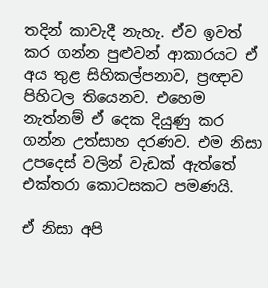තදින් කාවැදී නැහැ. ඒව ඉවත් කර ගන්න පුළුවන් ආකාරයට ඒ අය තුළ සිහිකල්පනාව, ප්‍රඥාව පිහිටල තියෙනව. එහෙම නැත්නම් ඒ දෙක දියුණු කර ගන්න උත්සාහ දරණව. එම නිසා උපදෙස් වලින් වැඩක් ඇත්තේ එක්තරා කොටසකට පමණයි.

ඒ නිසා අපි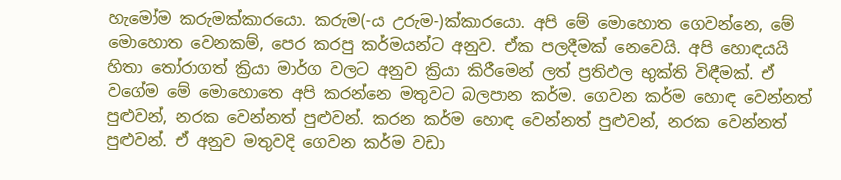හැමෝම කරුමක්කාරයො. කරුම(-ය උරුම-)ක්කාරයො. අපි මේ මොහොත ගෙවන්නෙ, මේ මොහොත වෙනකම්, පෙර කරපු කර්මයන්ට අනුව. ඒක පලදීමක් නෙවෙයි. අපි හොඳයයි හිතා තෝරාගත් ක්‍රියා මාර්ග වලට අනුව ක්‍රියා කිරීමෙන් ලත් ප්‍රතිඵල භුක්ති විඳීමක්. ඒ වගේම මේ මොහොතෙ අපි කරන්නෙ මතුවට බලපාන කර්ම. ගෙවන කර්ම හොඳ වෙන්නත් පුළුවන්, නරක වෙන්නත් පුළුවන්. කරන කර්ම හොඳ වෙන්නත් පුළුවන්, නරක වෙන්නත් පුළුවන්. ඒ අනුව මතුවදි ගෙවන කර්ම වඩා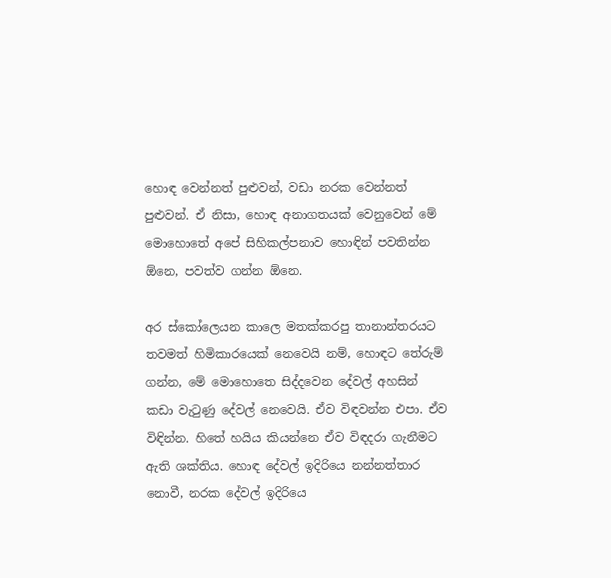හොඳ වෙන්නත් පුළුවන්, වඩා නරක වෙන්නත් පුළුවන්. ඒ නිසා, හොඳ අනාගතයක් වෙනුවෙන් මේ මොහොතේ අපේ සිහිකල්පනාව හොඳින් පවතින්න ඕනෙ, පවත්ව ගන්න ඕනෙ.

අර ස්කෝලෙයන කාලෙ මතක්කරපු තානාන්තරයට තවමත් හිමිකාරයෙක් නෙවෙයි නම්, හොඳට තේරුම් ගන්න, මේ මොහොතෙ සිද්දවෙන දේවල් අහසින් කඩා වැටුණු දේවල් නෙවෙයි. ඒව විඳවන්න එපා. ඒව විඳින්න. හිතේ හයිය කියන්නෙ ඒව විඳදරා ගැනීමට ඇති ශක්තිය. හොඳ දේවල් ඉදිරියෙ නන්නත්තාර නොවී, නරක දේවල් ඉදිරියෙ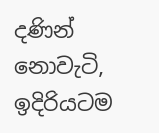දණින් නොවැටි, ඉදිරියටම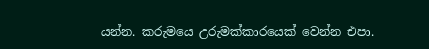යන්න. කරුමයෙ උරුමක්කාරයෙක් වෙන්න එපා.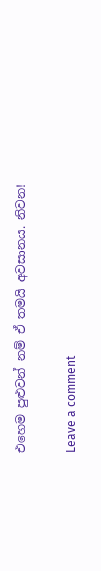එහෙම පුළුවන් නම් ඒ තමයි අවසානය. නිවන!

Leave a comment